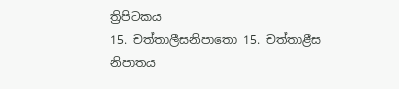ත්‍රිපිටකය
15. චත්තාලීසනිපාතො 15. චත්තාළීස නිපාතය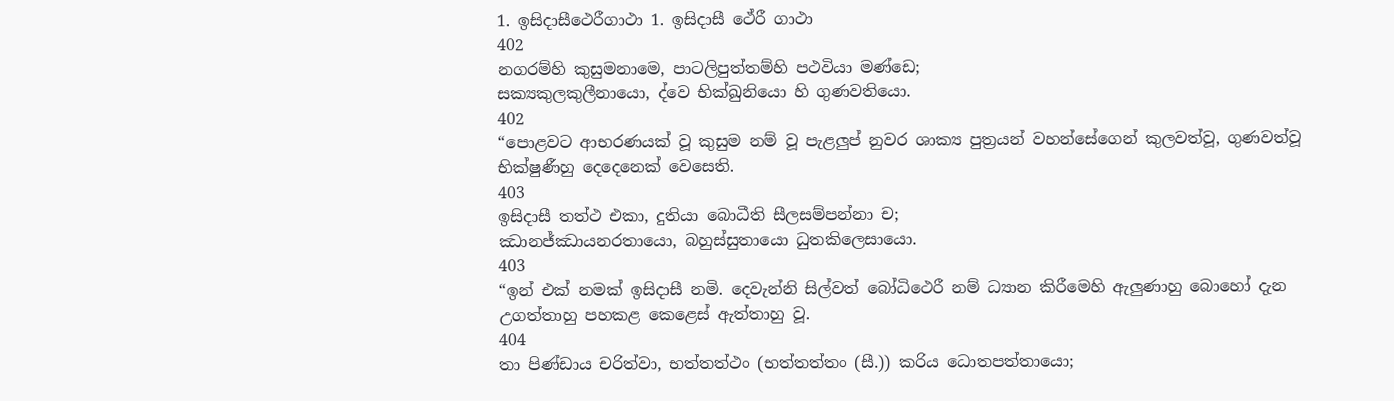1. ඉසිදාසීථෙරීගාථා 1. ඉසිදාසී ථේරී ගාථා
402
නගරම්හි කුසුමනාමෙ, පාටලිපුත්තම්හි පථවියා මණ්ඩෙ;
සක්‍යකුලකුලීනායො, ද්වෙ භික්ඛුනියො හි ගුණවතියො.
402
“පොළවට ආභරණයක් වූ කුසුම නම් වූ පැළලුප් නුවර ශාක්‍ය පුත්‍රයන් වහන්සේගෙන් කුලවත්වූ, ගුණවත්වූ භික්ෂුණීහු දෙදෙනෙක් වෙසෙති.
403
ඉසිදාසී තත්ථ එකා, දුතියා බොධීති සීලසම්පන්නා ච;
ඣානජ්ඣායනරතායො, බහුස්සුතායො ධුතකිලෙසායො.
403
“ඉන් එක් නමක් ඉසිදාසී නමි. දෙවැන්නි සිල්වත් බෝධිථෙරී නම් ධ්‍යාන කිරීමෙහි ඇලුණාහු බොහෝ දැන උගත්තාහු පහකළ කෙළෙස් ඇත්තාහු වූ.
404
තා පිණ්ඩාය චරිත්වා, භත්තත්ථං (භත්තත්තං (සී.)) කරිය ධොතපත්තායො;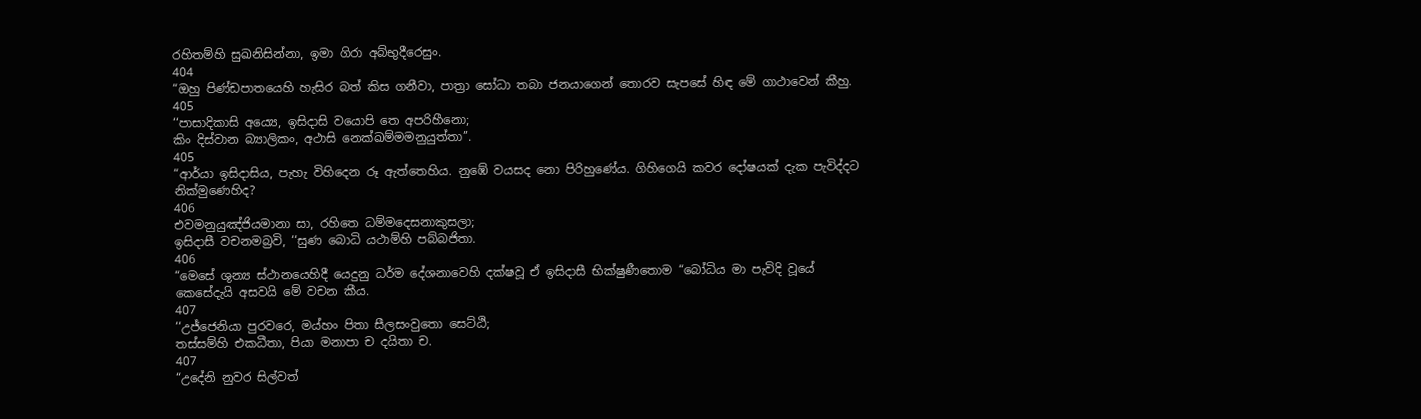රහිතම්හි සුඛනිසින්නා, ඉමා ගිරා අබ්භුදීරෙසුං.
404
“ඔහු පිණ්ඩපාතයෙහි හැසිර බත් කිස ගනීවා, පාත්‍රා සෝධා තබා ජනයාගෙන් තොරව සැපසේ හිඳ මේ ගාථාවෙන් කීහු.
405
‘‘පාසාදිකාසි අය්‍යෙ, ඉසිදාසි වයොපි තෙ අපරිහීනො;
කිං දිස්වාන බ්‍යාලිකං, අථාසි නෙක්ඛම්මමනුයුත්තා’’.
405
“ආර්යා ඉසිදාසිය, පැහැ විහිදෙන රූ ඇත්තෙහිය. නුඹේ වයසද නො පිරිහුණේය. ගිහිගෙයි කවර දෝෂයක් දැක පැවිද්දට නික්මුණෙහිද?
406
එවමනුයුඤ්ජියමානා සා, රහිතෙ ධම්මදෙසනාකුසලා;
ඉසිදාසී වචනමබ්‍රවි, ‘‘සුණ බොධි යථාම්හි පබ්බජිතා.
406
“මෙසේ ශුන්‍ය ස්ථානයෙහිදී යෙදුනු ධර්ම දේශනාවෙහි දක්ෂවූ ඒ ඉසිදාසී භික්ෂුණීතොම “බෝධිය මා පැවිදි වූයේ කෙසේදැයි අසවයි මේ වචන කීය.
407
‘‘උජ්ජෙනියා පුරවරෙ, මය්හං පිතා සීලසංවුතො සෙට්ඨි;
තස්සම්හි එකධීතා, පියා මනාපා ච දයිතා ච.
407
“උදේනි නුවර සිල්වත්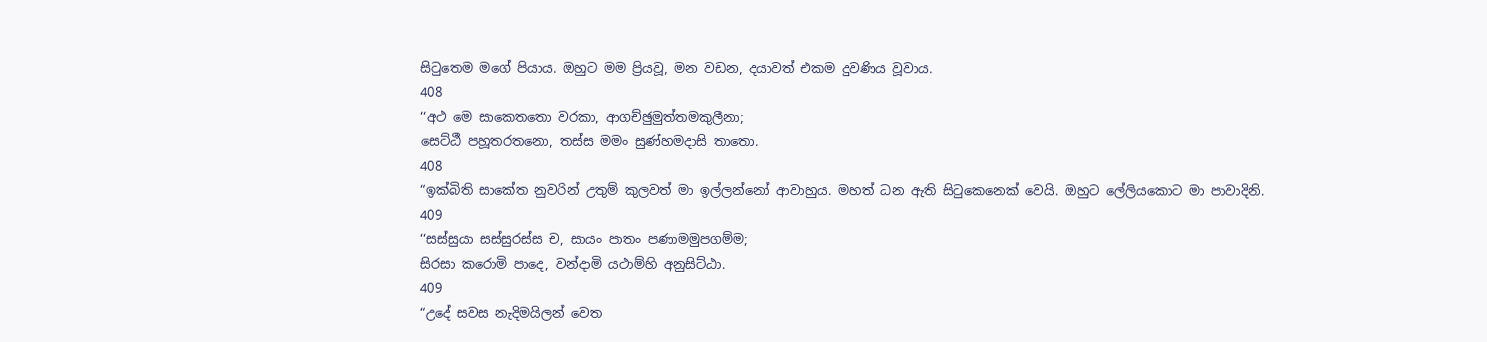සිටුතෙම මගේ පියාය. ඔහුට මම ප්‍රියවූ, මන වඩන, දයාවත් එකම දුවණිය වූවාය.
408
‘‘අථ මෙ සාකෙතතො වරකා, ආගච්ඡුමුත්තමකුලීනා;
සෙට්ඨී පහූතරතනො, තස්ස මමං සුණ්හමදාසි තාතො.
408
“ඉක්බිති සාකේත නුවරින් උතුම් කුලවත් මා ඉල්ලන්නෝ ආවාහුය. මහත් ධන ඇති සිටුකෙනෙක් වෙයි. ඔහුට ලේලියකොට මා පාවාදිනි.
409
‘‘සස්සුයා සස්සුරස්ස ච, සායං පාතං පණාමමුපගම්ම;
සිරසා කරොමි පාදෙ, වන්දාමි යථාම්හි අනුසිට්ඨා.
409
“උදේ සවස නැදිමයිලන් වෙත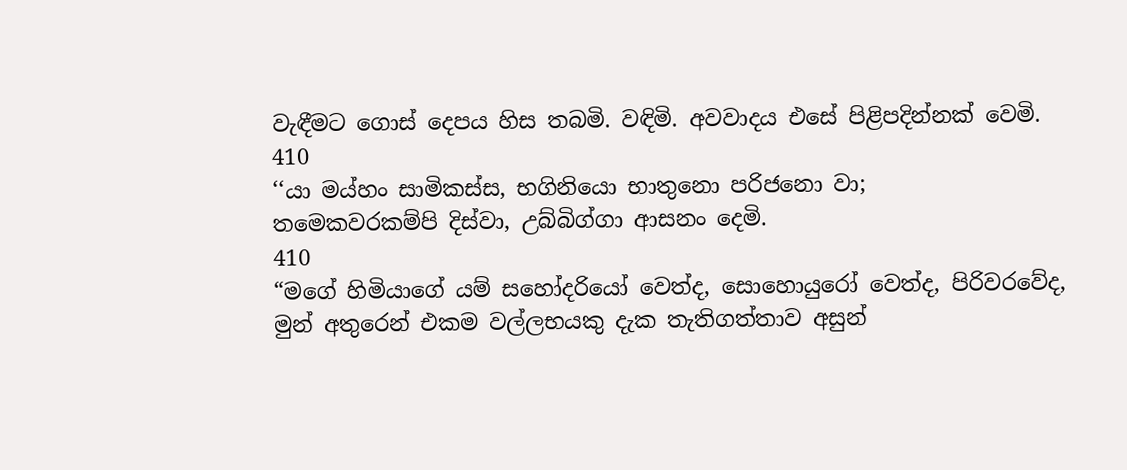වැඳීමට ගොස් දෙපය හිස තබමි. වඳිමි. අවවාදය එසේ පිළිපදින්නක් වෙමි.
410
‘‘යා මය්හං සාමිකස්ස, භගිනියො භාතුනො පරිජනො වා;
තමෙකවරකම්පි දිස්වා, උබ්බිග්ගා ආසනං දෙමි.
410
“මගේ හිමියාගේ යම් සහෝදරියෝ වෙත්ද, සොහොයුරෝ වෙත්ද, පිරිවරවේද, මුන් අතුරෙන් එකම වල්ලභයකු දැක තැතිගත්තාව අසුන්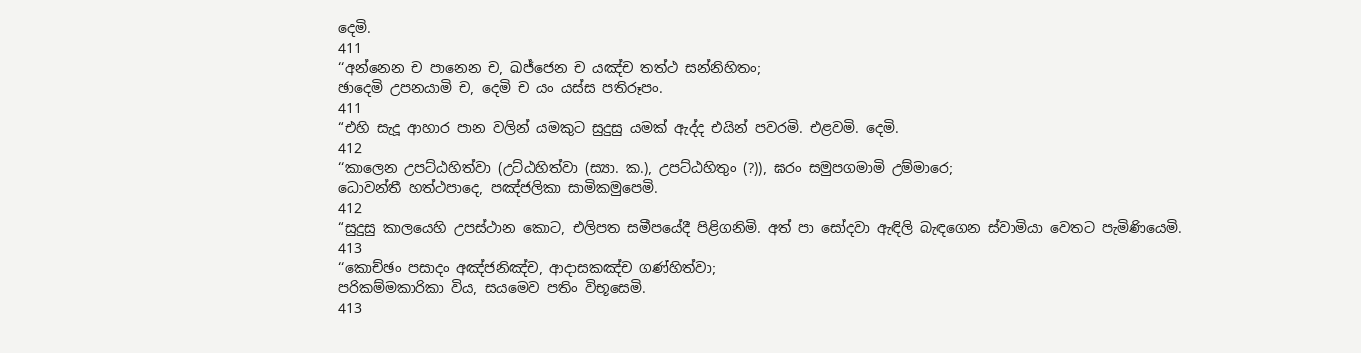දෙමි.
411
‘‘අන්නෙන ච පානෙන ච, ඛජ්ජෙන ච යඤ්ච තත්ථ සන්නිහිතං;
ඡාදෙමි උපනයාමි ච, දෙමි ච යං යස්ස පතිරූපං.
411
“එහි සැදූ ආහාර පාන වලින් යමකුට සුදුසු යමක් ඇද්ද එයින් පවරමි. එළවමි. දෙමි.
412
‘‘කාලෙන උපට්ඨහිත්වා (උට්ඨහිත්වා (ස්‍යා. ක.), උපට්ඨහිතුං (?)), ඝරං සමුපගමාමි උම්මාරෙ;
ධොවන්තී හත්ථපාදෙ, පඤ්ජලිකා සාමිකමුපෙමි.
412
“සුදුසු කාලයෙහි උපස්ථාන කොට, එලිපත සමීපයේදී පිළිගනිමි. අත් පා සෝදවා ඇඳිලි බැඳගෙන ස්වාමියා වෙතට පැමිණියෙමි.
413
‘‘කොච්ඡං පසාදං අඤ්ජනිඤ්ච, ආදාසකඤ්ච ගණ්හිත්වා;
පරිකම්මකාරිකා විය, සයමෙව පතිං විභූසෙමි.
413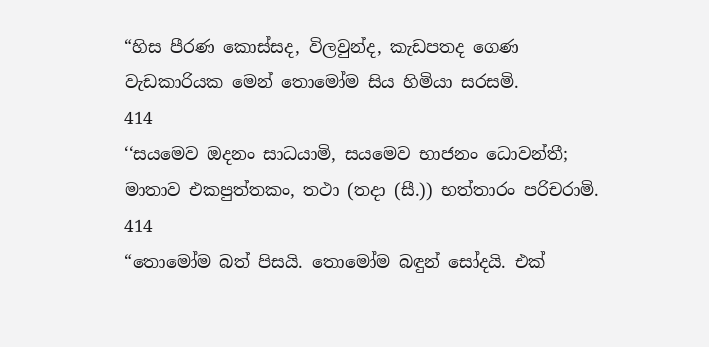“හිස පීරණ කොස්සද, විලවුන්ද, කැඩපතද ගෙණ වැඩකාරියක මෙන් තොමෝම සිය හිමියා සරසමි.
414
‘‘සයමෙව ඔදනං සාධයාමි, සයමෙව භාජනං ධොවන්තී;
මාතාව එකපුත්තකං, තථා (තදා (සී.)) භත්තාරං පරිචරාමි.
414
“තොමෝම බත් පිසයි. තොමෝම බඳුන් සෝදයි. එක්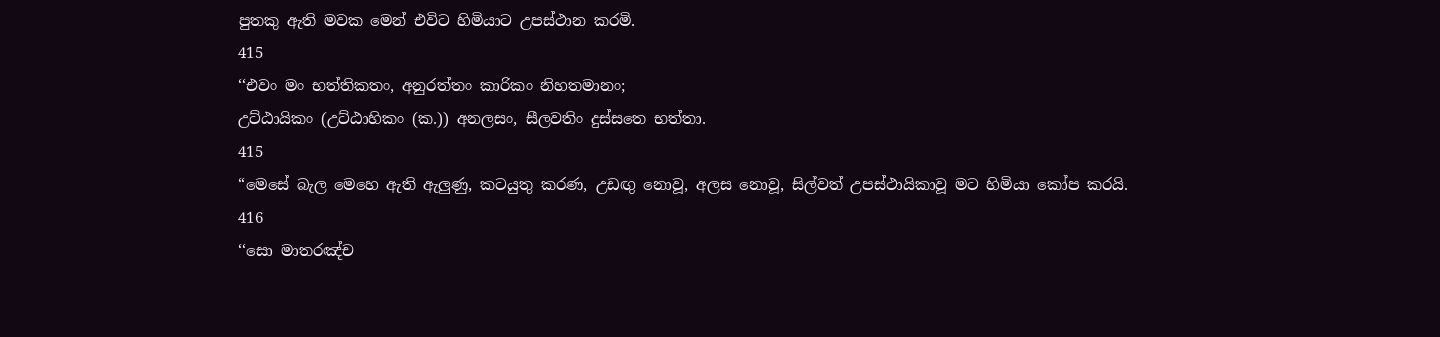පුතකු ඇති මවක මෙන් එවිට හිමියාට උපස්ථාන කරමි.
415
‘‘එවං මං භත්තිකතං, අනුරත්තං කාරිකං නිහතමානං;
උට්ඨායිකං (උට්ඨාහිකං (ක.)) අනලසං, සීලවතිං දුස්සතෙ භත්තා.
415
“මෙසේ බැල මෙහෙ ඇති ඇලුණු, කටයුතු කරණ, උඩඟු නොවූ, අලස නොවූ, සිල්වත් උපස්ථායිකාවූ මට හිමියා කෝප කරයි.
416
‘‘සො මාතරඤ්ච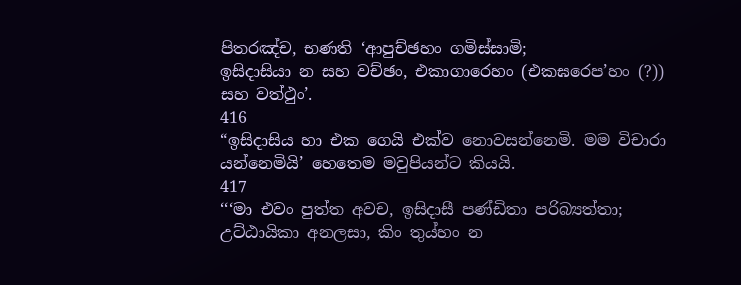පිතරඤ්ච, භණති ‘ආපුච්ඡහං ගමිස්සාමි;
ඉසිදාසියා න සහ වච්ඡං, එකාගාරෙහං (එකඝරෙප’හං (?)) සහ වත්ථුං’.
416
“ඉසිදාසිය හා එක ගෙයි එක්ව නොවසන්නෙමි. මම විචාරා යන්නෙමියි’ හෙතෙම මවුපියන්ට කියයි.
417
‘‘‘මා එවං පුත්ත අවච, ඉසිදාසී පණ්ඩිතා පරිබ්‍යත්තා;
උට්ඨායිකා අනලසා, කිං තුය්හං න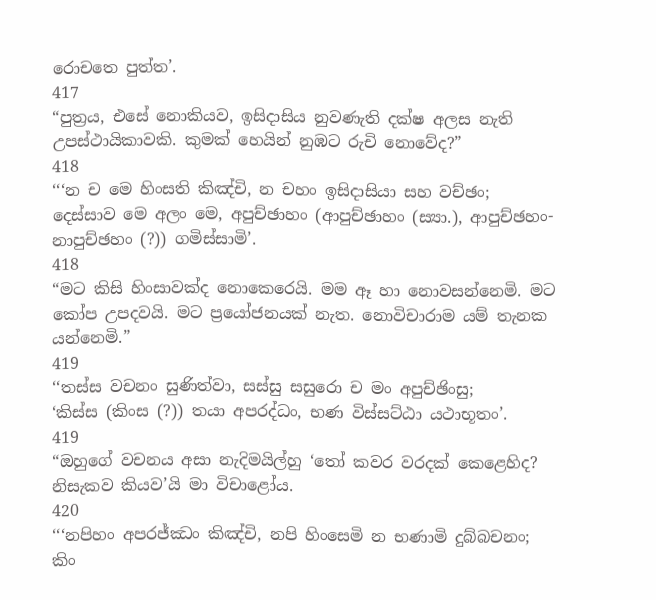රොචතෙ පුත්ත’.
417
“පුත්‍රය, එසේ නොකියව, ඉසිදාසිය නුවණැති දක්ෂ අලස නැති උපස්ථායිකාවකි. කුමක් හෙයින් නුඹට රුචි නොවේද?”
418
‘‘‘න ච මෙ හිංසති කිඤ්චි, න චහං ඉසිදාසියා සහ වච්ඡං;
දෙස්සාව මෙ අලං මෙ, අපුච්ඡාහං (ආපුච්ඡාහං (ස්‍යා.), ආපුච්ඡහං-නාපුච්ඡහං (?)) ගමිස්සාමි’.
418
“මට කිසි හිංසාවක්ද නොකෙරෙයි. මම ඈ හා නොවසන්නෙමි. මට කෝප උපදවයි. මට ප්‍රයෝජනයක් නැත. නොවිචාරාම යම් තැනක යන්නෙමි.”
419
‘‘තස්ස වචනං සුණිත්වා, සස්සු සසුරො ච මං අපුච්ඡිංසු;
‘කිස්ස (කිංස (?)) තයා අපරද්ධං, භණ විස්සට්ඨා යථාභූතං’.
419
“ඔහුගේ වචනය අසා නැදිමයිල්හු ‘තෝ කවර වරදක් කෙළෙහිද? නිසැකව කියව’යි මා විචාළෝය.
420
‘‘‘නපිහං අපරජ්ඣං කිඤ්චි, නපි හිංසෙමි න භණාමි දුබ්බචනං;
කිං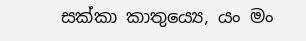සක්කා කාතුය්‍යෙ, යං මං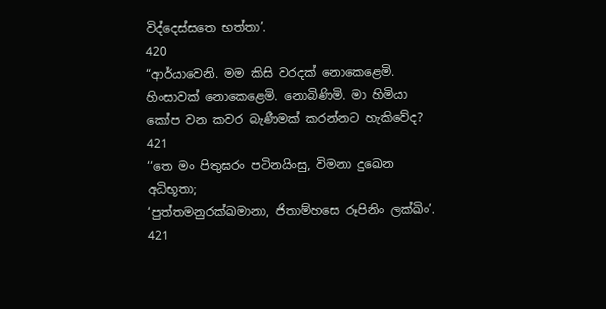විද්දෙස්සතෙ භත්තා’.
420
“ආර්යාවෙනි. මම කිසි වරදක් නොකෙළෙමි. හිංසාවක් නොකෙළෙමි. නොබිණිමි. මා හිමියා කෝප වන කවර බැණීමක් කරන්නට හැකිවේද?
421
‘‘තෙ මං පිතුඝරං පටිනයිංසු, විමනා දුඛෙන අධිභූතා;
‘පුත්තමනුරක්ඛමානා, ජිතාම්හසෙ රූපිනිං ලක්ඛිං’.
421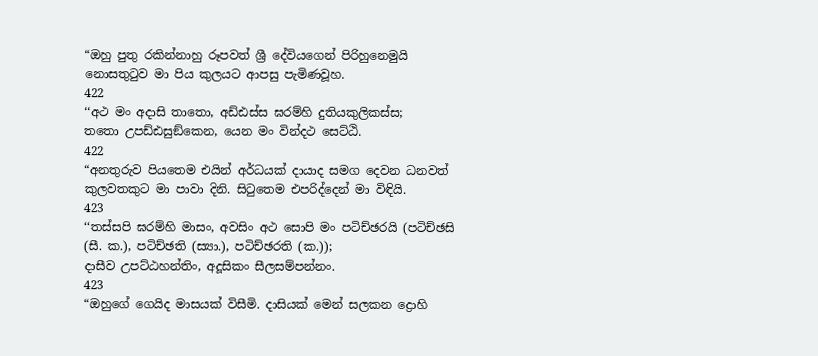“ඔහු පුතු රකින්නාහු රූපවත් ශ්‍රී දේවියගෙන් පිරිහුනෙමුයි නොසතුටුව මා පිය කුලයට ආපසු පැමිණවූහ.
422
‘‘අථ මං අදාසි තාතො, අඩ්ඪස්ස ඝරම්හි දුතියකුලිකස්ස;
තතො උපඩ්ඪසුඞ්කෙන, යෙන මං වින්දථ සෙට්ඨි.
422
“අනතුරුව පියතෙම එයින් අර්ධයක් දායාද සමග දෙවන ධනවත් කුලවතකුට මා පාවා දිනි. සිටුතෙම එපරිද්දෙන් මා විඳියි.
423
‘‘තස්සපි ඝරම්හි මාසං, අවසිං අථ සොපි මං පටිච්ඡරයි (පටිච්ඡසි (සී. ක.), පටිච්ඡති (ස්‍යා.), පටිච්ඡරති (ක.));
දාසීව උපට්ඨහන්තිං, අදූසිකං සීලසම්පන්නං.
423
“ඔහුගේ ගෙයිද මාසයක් විසීමි. දාසියක් මෙන් සලකන ද්‍රොහි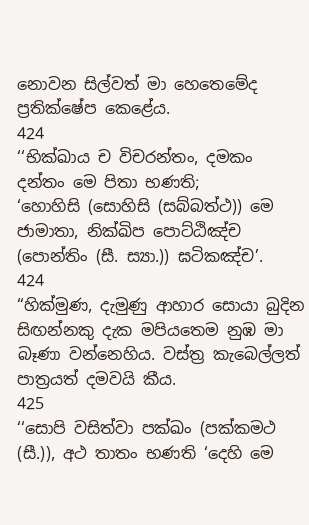නොවන සිල්වත් මා හෙතෙමේද ප්‍රතික්ෂේප කෙළේය.
424
‘‘භික්ඛාය ච විචරන්තං, දමකං දන්තං මෙ පිතා භණති;
‘හොහිසි (සොහිසි (සබ්බත්ථ)) මෙ ජාමාතා, නික්ඛිප පොට්ඨිඤ්ච (පොන්තිං (සී. ස්‍යා.)) ඝටිකඤ්ච’.
424
“හික්මුණ, දැමුණු ආහාර සොයා බුදින සිඟන්නකු දැක මපියතෙම නුඹ මා බෑණා වන්නෙහිය. වස්ත්‍ර කැබෙල්ලත් පාත්‍රයත් දමවයි කීය.
425
‘‘සොපි වසිත්වා පක්ඛං (පක්කමථ (සී.)), අථ තාතං භණති ‘දෙහි මෙ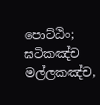පොට්ඨිං;
ඝටිකඤ්ච මල්ලකඤ්ච,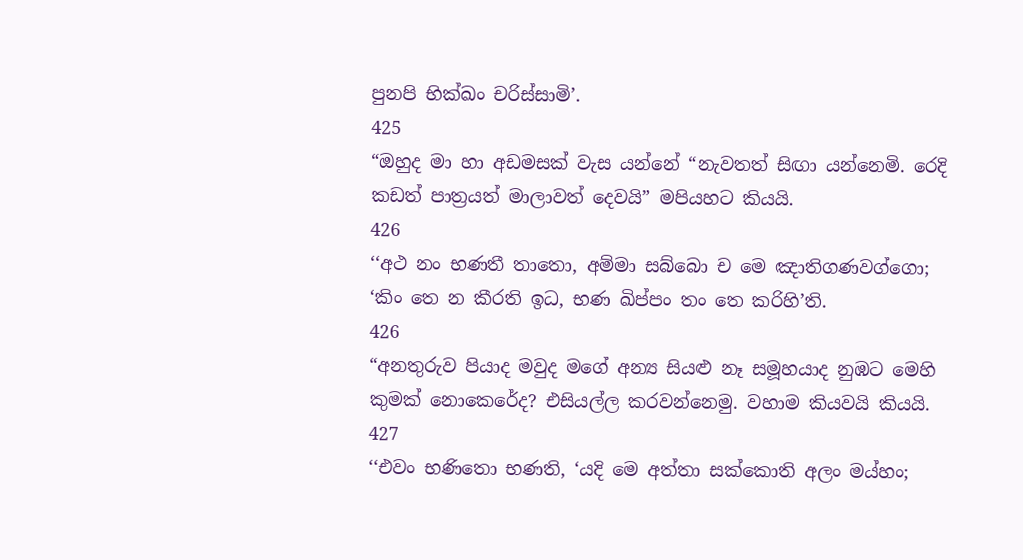පුනපි භික්ඛං චරිස්සාමි’.
425
“ඔහුද මා හා අඩමසක් වැස යන්නේ “නැවතත් සිඟා යන්නෙමි. රෙදි කඩත් පාත්‍රයත් මාලාවත් දෙවයි” මපියහට කියයි.
426
‘‘අථ නං භණතී තාතො, අම්මා සබ්බො ච මෙ ඤාතිගණවග්ගො;
‘කිං තෙ න කීරති ඉධ, භණ ඛිප්පං තං තෙ කරිහි’ති.
426
“අනතුරුව පියාද මවුද මගේ අන්‍ය සියළු නෑ සමූහයාද නුඹට මෙහි කුමක් නොකෙරේද? එසියල්ල කරවන්නෙමු. වහාම කියවයි කියයි.
427
‘‘එවං භණිතො භණති, ‘යදි මෙ අත්තා සක්කොති අලං මය්හං;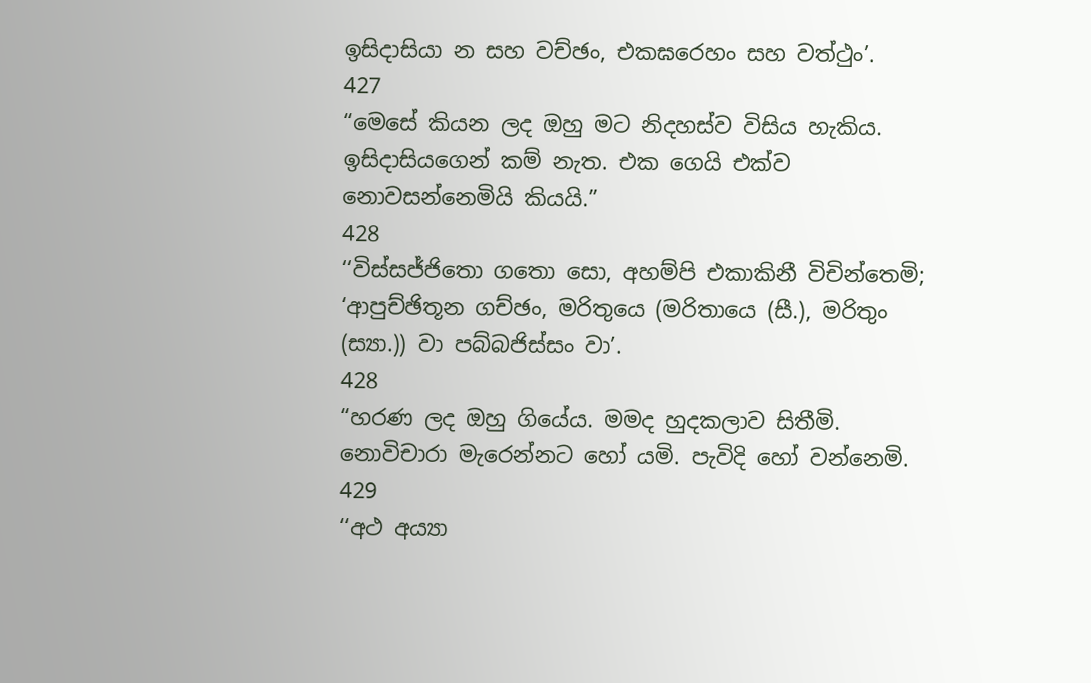ඉසිදාසියා න සහ වච්ඡං, එකඝරෙහං සහ වත්ථුං’.
427
“මෙසේ කියන ලද ඔහු මට නිදහස්ව විසිය හැකිය. ඉසිදාසියගෙන් කම් නැත. එක ගෙයි එක්ව නොවසන්නෙමියි කියයි.”
428
‘‘විස්සජ්ජිතො ගතො සො, අහම්පි එකාකිනී විචින්තෙමි;
‘ආපුච්ඡිතූන ගච්ඡං, මරිතුයෙ (මරිතායෙ (සී.), මරිතුං (ස්‍යා.)) වා පබ්බජිස්සං වා’.
428
“හරණ ලද ඔහු ගියේය. මමද හුදකලාව සිතීමි. නොවිචාරා මැරෙන්නට හෝ යමි. පැවිදි හෝ වන්නෙමි.
429
‘‘අථ අය්‍යා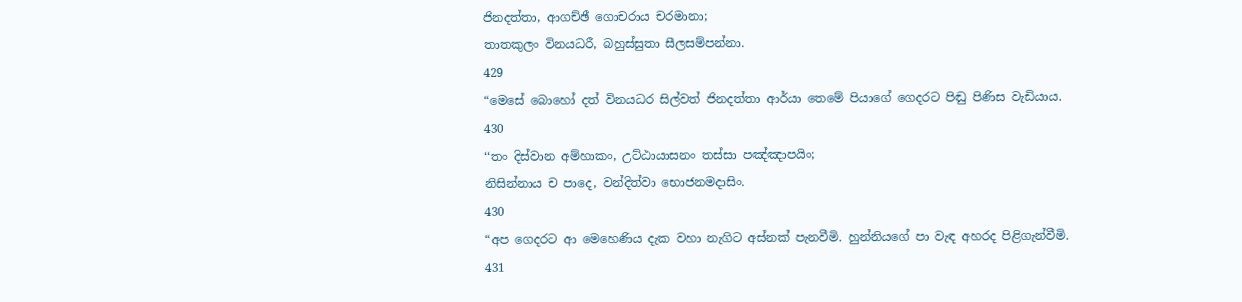ජිනදත්තා, ආගච්ඡී ගොචරාය චරමානා;
තාතකුලං විනයධරී, බහුස්සුතා සීලසම්පන්නා.
429
“මෙසේ බොහෝ දත් විනයධර සිල්වත් ජිනදත්තා ආර්යා තෙමේ පියාගේ ගෙදරට පිඬු පිණිස වැඩියාය.
430
‘‘තං දිස්වාන අම්හාකං, උට්ඨායාසනං තස්සා පඤ්ඤාපයිං;
නිසින්නාය ච පාදෙ, වන්දිත්වා භොජනමදාසිං.
430
“අප ගෙදරට ආ මෙහෙණිය දැක වහා නැගිට අස්නක් පැනවීමි. හුන්නියගේ පා වැඳ අහරද පිළිගැන්වීමි.
431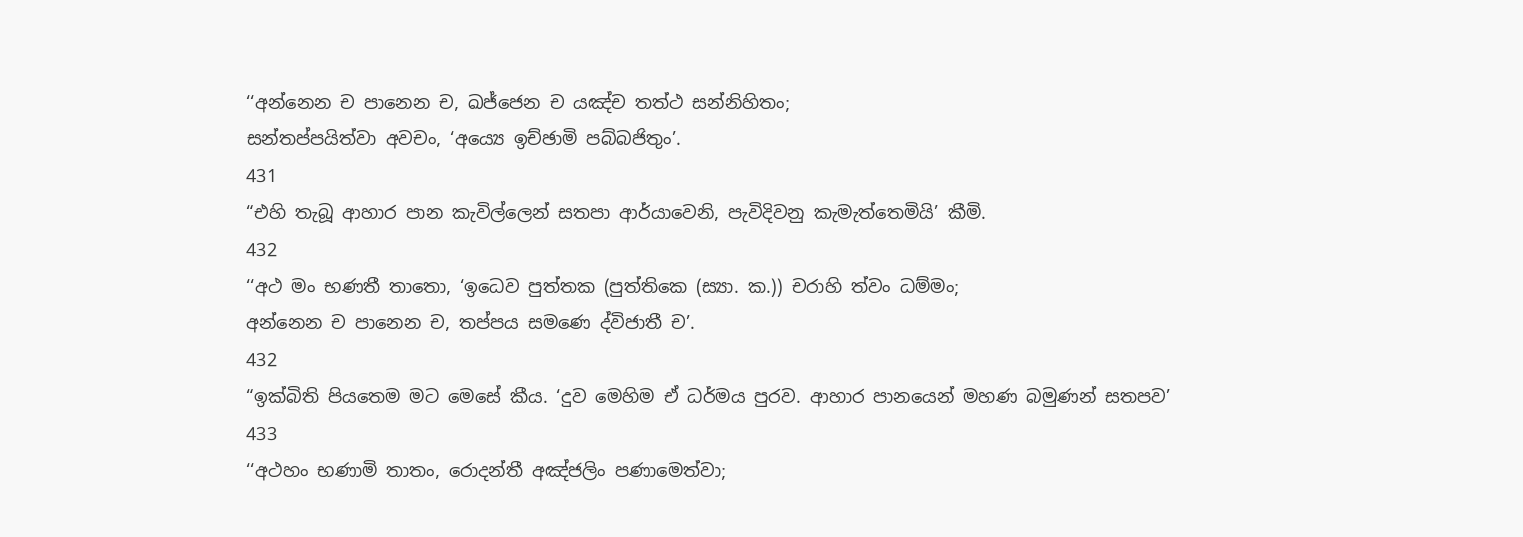‘‘අන්නෙන ච පානෙන ච, ඛජ්ජෙන ච යඤ්ච තත්ථ සන්නිහිතං;
සන්තප්පයිත්වා අවචං, ‘අය්‍යෙ ඉච්ඡාමි පබ්බජිතුං’.
431
“එහි තැබූ ආහාර පාන කැවිල්ලෙන් සතපා ආර්යාවෙනි, පැවිදිවනු කැමැත්තෙමියි’ කීමි.
432
‘‘අථ මං භණතී තාතො, ‘ඉධෙව පුත්තක (පුත්තිකෙ (ස්‍යා. ක.)) චරාහි ත්වං ධම්මං;
අන්නෙන ච පානෙන ච, තප්පය සමණෙ ද්විජාතී ච’.
432
“ඉක්බිති පියතෙම මට මෙසේ කීය. ‘දුව මෙහිම ඒ ධර්මය පුරව. ආහාර පානයෙන් මහණ බමුණන් සතපව’
433
‘‘අථහං භණාමි තාතං, රොදන්තී අඤ්ජලිං පණාමෙත්වා;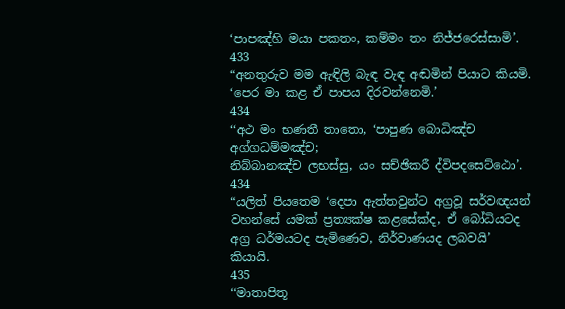‘පාපඤ්හි මයා පකතං, කම්මං තං නිජ්ජරෙස්සාමි’.
433
“අනතුරුව මම ඇඳිලි බැඳ වැඳ අඬමින් පියාට කියමි. ‘පෙර මා කළ ඒ පාපය දිරවන්නෙමි.’
434
‘‘අථ මං භණතී තාතො, ‘පාපුණ බොධිඤ්ච අග්ගධම්මඤ්ච;
නිබ්බානඤ්ච ලභස්සු, යං සච්ඡිකරී ද්විපදසෙට්ඨො’.
434
“යලිත් පියතෙම ‘දෙපා ඇත්තවුන්ට අග්‍රවූ සර්වඥයන් වහන්සේ යමක් ප්‍රත්‍යක්ෂ කළසේක්ද, ඒ බෝධියටද අග්‍ර ධර්මයටද පැමිණෙව, නිර්වාණයද ලබවයි’ කියායි.
435
‘‘මාතාපිතූ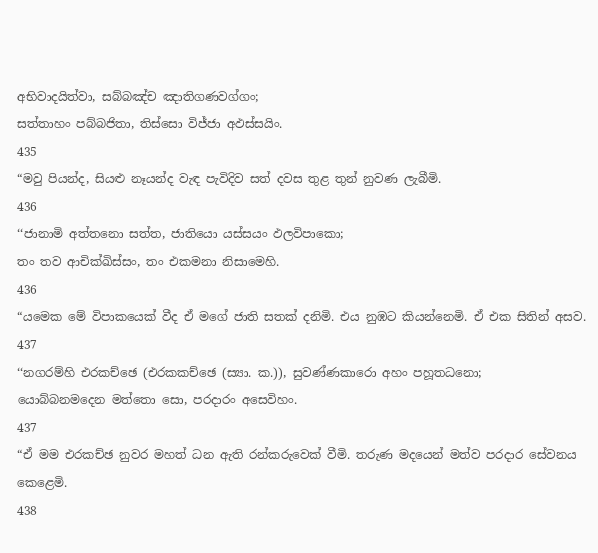අභිවාදයිත්වා, සබ්බඤ්ච ඤාතිගණවග්ගං;
සත්තාහං පබ්බජිතා, තිස්සො විජ්ජා අඵස්සයිං.
435
“මවු පියන්ද, සියළු නෑයන්ද වැඳ පැවිදිව සත් දවස තුළ තුන් නුවණ ලැබීමි.
436
‘‘ජානාමි අත්තනො සත්ත, ජාතියො යස්සයං ඵලවිපාකො;
තං තව ආචික්ඛිස්සං, තං එකමනා නිසාමෙහි.
436
“යමෙක මේ විපාකයෙක් වීද ඒ මගේ ජාති සතක් දනිමි. එය නුඹට කියන්නෙමි. ඒ එක සිතින් අසව.
437
‘‘නගරම්හි එරකච්ඡෙ (එරකකච්ඡෙ (ස්‍යා. ක.)), සුවණ්ණකාරො අහං පහූතධනො;
යොබ්බනමදෙන මත්තො සො, පරදාරං අසෙවිහං.
437
“ඒ මම එරකච්ඡ නුවර මහත් ධන ඇති රන්කරුවෙක් වීමි. තරුණ මදයෙන් මත්ව පරදාර සේවනය කෙළෙමි.
438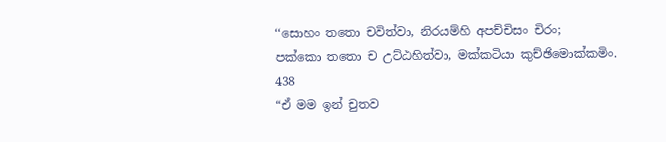‘‘සොහං තතො චවිත්වා, නිරයම්හි අපච්චිසං චිරං;
පක්කො තතො ච උට්ඨහිත්වා, මක්කටියා කුච්ඡිමොක්කමිං.
438
“ඒ මම ඉන් චුතව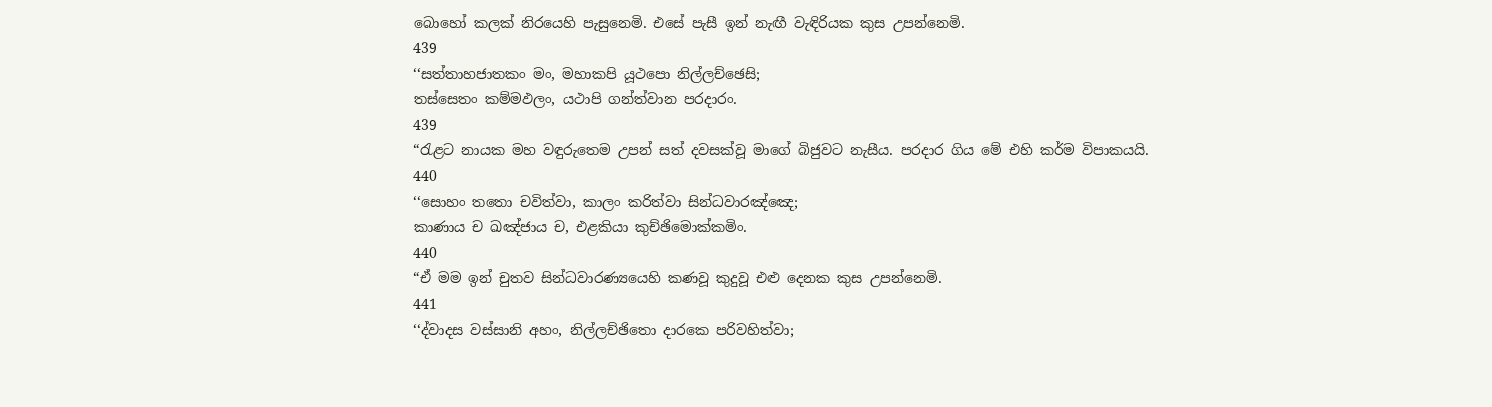බොහෝ කලක් නිරයෙහි පැසුනෙමි. එසේ පැසී ඉන් නැඟී වැඳිරියක කුස උපන්නෙමි.
439
‘‘සත්තාහජාතකං මං, මහාකපි යූථපො නිල්ලච්ඡෙසි;
තස්සෙතං කම්මඵලං, යථාපි ගන්ත්වාන පරදාරං.
439
“රැළට නායක මහ වඳුරුතෙම උපන් සත් දවසක්වූ මාගේ බිජුවට නැසීය. පරදාර ගිය මේ එහි කර්ම විපාකයයි.
440
‘‘සොහං තතො චවිත්වා, කාලං කරිත්වා සින්ධවාරඤ්ඤෙ;
කාණාය ච ඛඤ්ජාය ච, එළකියා කුච්ඡිමොක්කමිං.
440
“ඒ මම ඉන් චුතව සින්ධවාරණ්‍යයෙහි කණවූ කුදුවූ එළු දෙනක කුස උපන්නෙමි.
441
‘‘ද්වාදස වස්සානි අහං, නිල්ලච්ඡිතො දාරකෙ පරිවහිත්වා;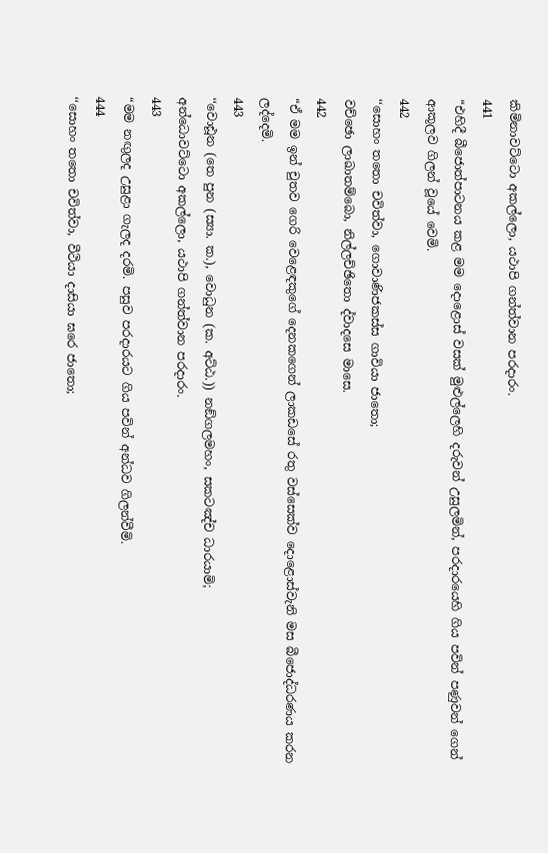කිමිනාවට්ටො අකල්ලො, යථාපි ගන්ත්වාන පරදාරං.
441
“එහිදී බීජොත්පාටනය කළ මම දොළොස් වසක් මුළුල්ලෙහි දරුවන් උසුලමින්, පරදාරයෙහි ගිය පවින් පණුවන් ගෙන් ආකූලව ගිලන් වූයේ වෙමි.
442
‘‘සොහං තතො චවිත්වා, ගොවාණිජකස්ස ගාවියා ජාතො;
වච්ඡො ලාඛාතම්බො, නිල්ලච්ඡිතො ද්වාදසෙ මාසෙ.
442
“ඒ මම ඉන් චුතව ගෙරි වෙළෙඳකුගේ දෙනකගෙන් ලාකඩසේ රතු වස්සෙක්ව දොළොස්වැනි මස බීජොද්ධරණය කරන ලද්දෙමි.
443
‘‘වොඪූන (තෙ පුන (ස්‍යා. ක.), වොධුන (ක. අට්ඨ.)) නඞ්ගලමහං, සකටඤ්ච ධාරයාමි;
අන්ධොවට්ටො අකල්ලො, යථාපි ගන්ත්වාන පරදාරං.
443
“මම නඟුලද උසුළා ගැලද දරමි. පසුව පරදාරයට ගිය පවින් අන්ධව ගිලන්වීමි.
444
‘‘සොහං තතො චවිත්වා, වීථියා දාසියා ඝරෙ ජාතො;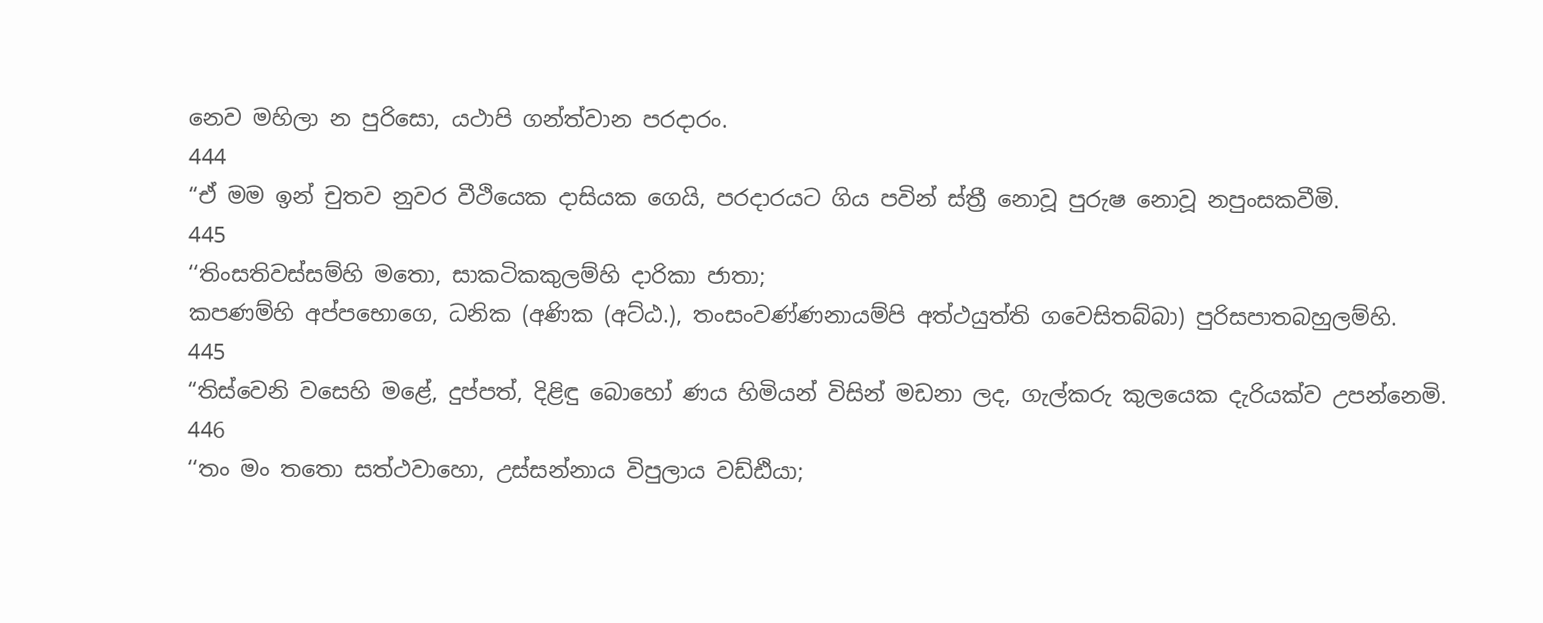නෙව මහිලා න පුරිසො, යථාපි ගන්ත්වාන පරදාරං.
444
“ඒ මම ඉන් චුතව නුවර වීථියෙක දාසියක ගෙයි, පරදාරයට ගිය පවින් ස්ත්‍රී නොවූ පුරුෂ නොවූ නපුංසකවීමි.
445
‘‘තිංසතිවස්සම්හි මතො, සාකටිකකුලම්හි දාරිකා ජාතා;
කපණම්හි අප්පභොගෙ, ධනික (අණික (අට්ඨ.), තංසංවණ්ණනායම්පි අත්ථයුත්ති ගවෙසිතබ්බා) පුරිසපාතබහුලම්හි.
445
“තිස්වෙනි වසෙහි මළේ, දුප්පත්, දිළිඳු බොහෝ ණය හිමියන් විසින් මඩනා ලද, ගැල්කරු කුලයෙක දැරියක්ව උපන්නෙමි.
446
‘‘තං මං තතො සත්ථවාහො, උස්සන්නාය විපුලාය වඩ්ඪියා;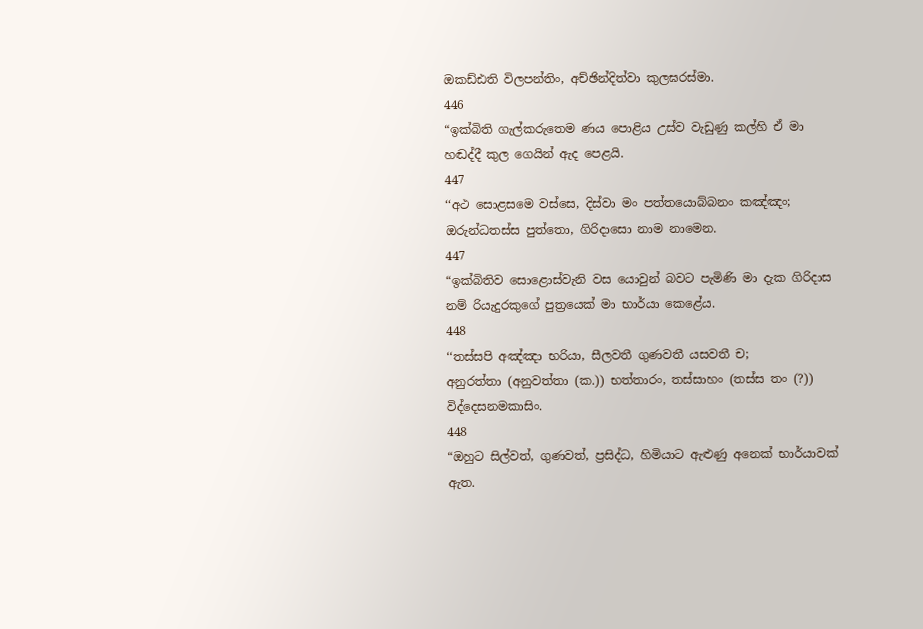ඔකඩ්ඪති විලපන්තිං, අච්ඡින්දිත්වා කුලඝරස්මා.
446
“ඉක්බිති ගැල්කරුතෙම ණය පොළිය උස්ව වැඩුණු කල්හි ඒ මා හඬද්දී කුල ගෙයින් ඇද පෙළයි.
447
‘‘අථ සොළසමෙ වස්සෙ, දිස්වා මං පත්තයොබ්බනං කඤ්ඤං;
ඔරුන්ධතස්ස පුත්තො, ගිරිදාසො නාම නාමෙන.
447
“ඉක්බිතිව සොළොස්වැනි වස යොවුන් බවට පැමිණි මා දැක ගිරිදාස නම් රියැදුරකුගේ පුත්‍රයෙක් මා භාර්යා කෙළේය.
448
‘‘තස්සපි අඤ්ඤා භරියා, සීලවතී ගුණවතී යසවතී ච;
අනුරත්තා (අනුවත්තා (ක.)) භත්තාරං, තස්සාහං (තස්ස තං (?)) විද්දෙසනමකාසිං.
448
“ඔහුට සිල්වත්, ගුණවත්, ප්‍රසිද්ධ, හිමියාට ඇළුණු අනෙක් භාර්යාවක් ඇත.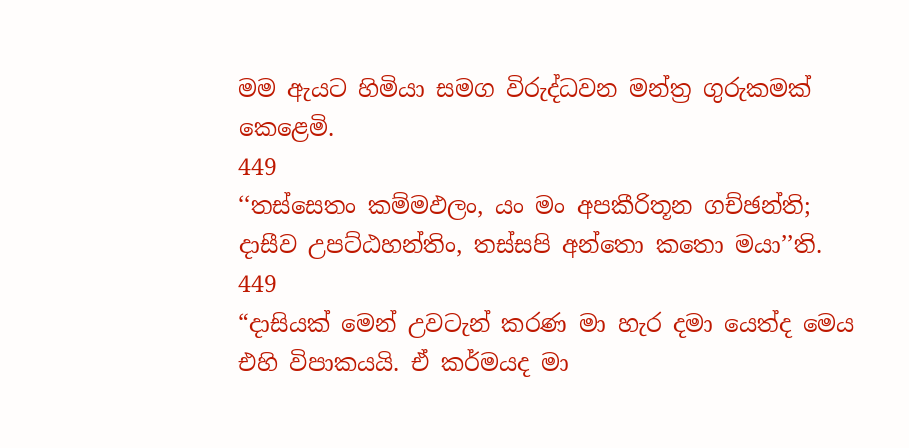මම ඇයට හිමියා සමග විරුද්ධවන මන්ත්‍ර ගුරුකමක් කෙළෙමි.
449
‘‘තස්සෙතං කම්මඵලං, යං මං අපකීරිතූන ගච්ඡන්ති;
දාසීව උපට්ඨහන්තිං, තස්සපි අන්තො කතො මයා’’ති.
449
“දාසියක් මෙන් උවටැන් කරණ මා හැර දමා යෙත්ද මෙය එහි විපාකයයි. ඒ කර්මයද මා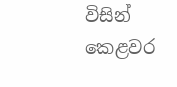විසින් කෙළවර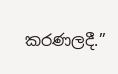කරණලදී.”